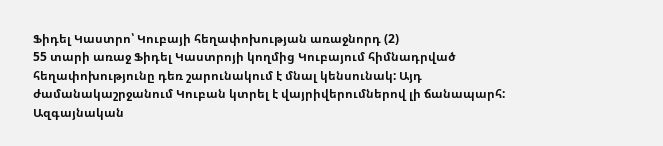Ֆիդել Կաստրո՝ Կուբայի հեղափոխության առաջնորդ (2)
55 տարի առաջ Ֆիդել Կաստրոյի կողմից Կուբայում հիմնադրված հեղափոխությունը դեռ շարունակում է մնալ կենսունակ: Այդ ժամանակաշրջանում Կուբան կտրել է վայրիվերումներով լի ճանապարհ:
Ազգայնական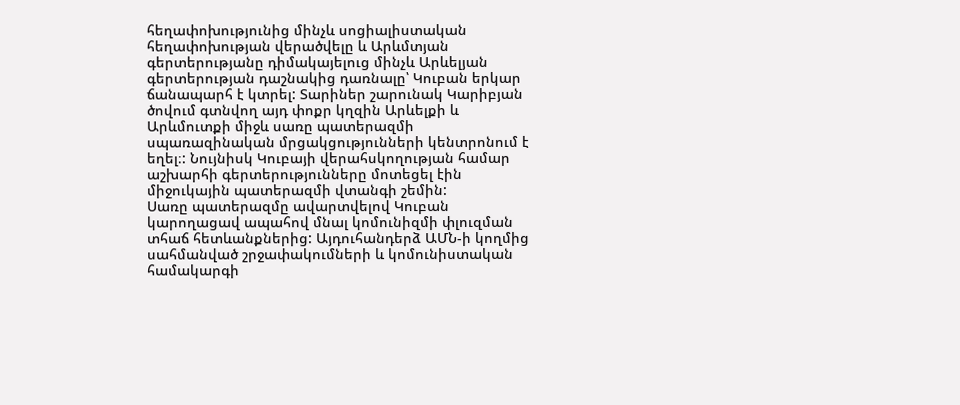հեղափոխությունից մինչև սոցիալիստական հեղափոխության վերածվելը և Արևմտյան գերտերությանը դիմակայելուց մինչև Արևելյան գերտերության դաշնակից դառնալը՝ Կուբան երկար ճանապարհ է կտրել: Տարիներ շարունակ Կարիբյան ծովում գտնվող այդ փոքր կղզին Արևելքի և Արևմուտքի միջև սառը պատերազմի սպառազինական մրցակցությունների կենտրոնում է եղել։: Նույնիսկ Կուբայի վերահսկողության համար աշխարհի գերտերությունները մոտեցել էին միջուկային պատերազմի վտանգի շեմին:
Սառը պատերազմը ավարտվելով Կուբան կարողացավ ապահով մնալ կոմունիզմի փլուզման տհաճ հետևանքներից: Այդուհանդերձ ԱՄՆ-ի կողմից սահմանված շրջափակումների և կոմունիստական համակարգի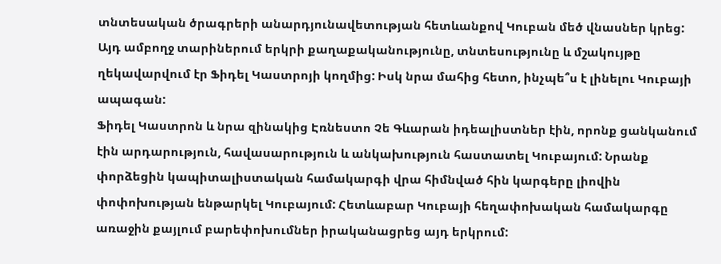տնտեսական ծրագրերի անարդյունավետության հետևանքով Կուբան մեծ վնասներ կրեց: Այդ ամբողջ տարիներում երկրի քաղաքականությունը, տնտեսությունը և մշակույթը ղեկավարվում էր Ֆիդել Կաստրոյի կողմից: Իսկ նրա մահից հետո, ինչպե՞ս է լինելու Կուբայի ապագան:
Ֆիդել Կաստրոն և նրա զինակից Էռնեստո Չե Գևարան իդեալիստներ էին, որոնք ցանկանում էին արդարություն, հավասարություն և անկախություն հաստատել Կուբայում: Նրանք փորձեցին կապիտալիստական համակարգի վրա հիմնված հին կարգերը լիովին փոփոխության ենթարկել Կուբայում: Հետևաբար Կուբայի հեղափոխական համակարգը առաջին քայլում բարեփոխումներ իրականացրեց այդ երկրում: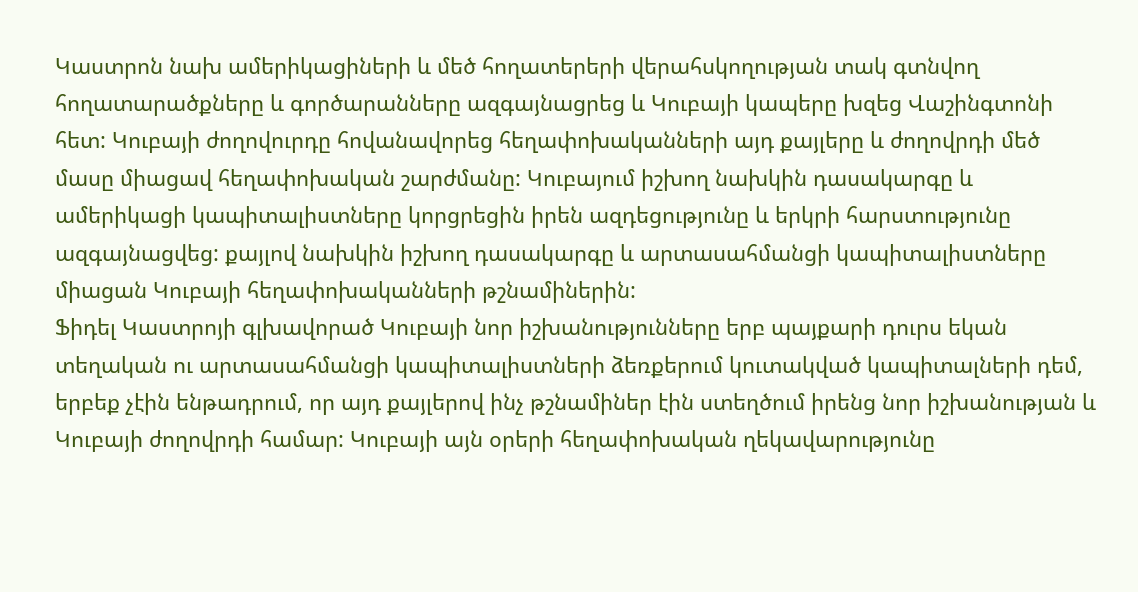Կաստրոն նախ ամերիկացիների և մեծ հողատերերի վերահսկողության տակ գտնվող հողատարածքները և գործարանները ազգայնացրեց և Կուբայի կապերը խզեց Վաշինգտոնի հետ: Կուբայի ժողովուրդը հովանավորեց հեղափոխականների այդ քայլերը և ժողովրդի մեծ մասը միացավ հեղափոխական շարժմանը: Կուբայում իշխող նախկին դասակարգը և ամերիկացի կապիտալիստները կորցրեցին իրեն ազդեցությունը և երկրի հարստությունը ազգայնացվեց: քայլով նախկին իշխող դասակարգը և արտասահմանցի կապիտալիստները միացան Կուբայի հեղափոխականների թշնամիներին:
Ֆիդել Կաստրոյի գլխավորած Կուբայի նոր իշխանությունները երբ պայքարի դուրս եկան տեղական ու արտասահմանցի կապիտալիստների ձեռքերում կուտակված կապիտալների դեմ, երբեք չէին ենթադրում, որ այդ քայլերով ինչ թշնամիներ էին ստեղծում իրենց նոր իշխանության և Կուբայի ժողովրդի համար: Կուբայի այն օրերի հեղափոխական ղեկավարությունը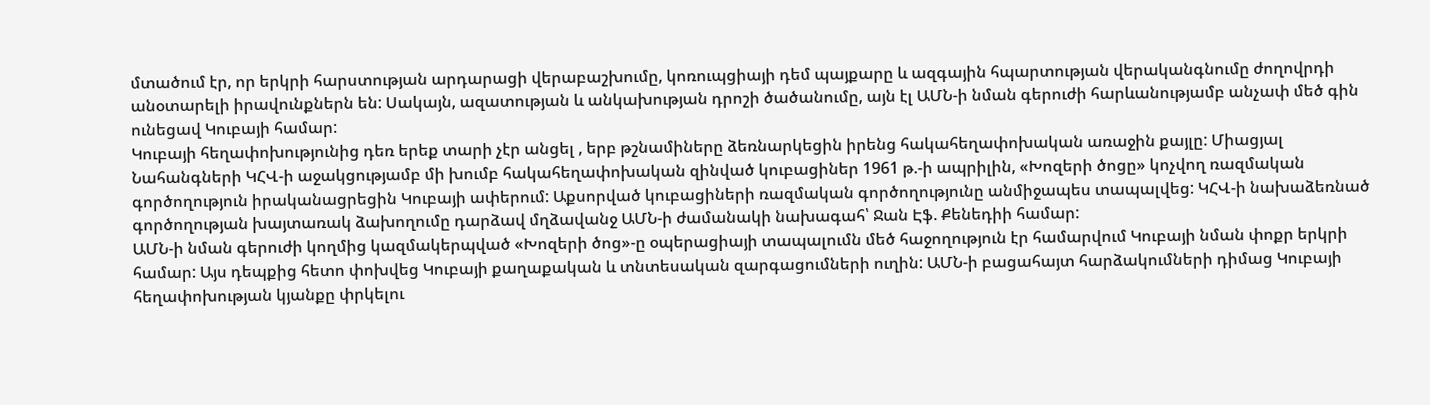մտածում էր, որ երկրի հարստության արդարացի վերաբաշխումը, կոռուպցիայի դեմ պայքարը և ազգային հպարտության վերականգնումը ժողովրդի անօտարելի իրավունքներն են: Սակայն, ազատության և անկախության դրոշի ծածանումը, այն էլ ԱՄՆ-ի նման գերուժի հարևանությամբ անչափ մեծ գին ունեցավ Կուբայի համար:
Կուբայի հեղափոխությունից դեռ երեք տարի չէր անցել , երբ թշնամիները ձեռնարկեցին իրենց հակահեղափոխական առաջին քայլը: Միացյալ Նահանգների ԿՀՎ-ի աջակցությամբ մի խումբ հակահեղափոխական զինված կուբացիներ 1961 թ.-ի ապրիլին, «Խոզերի ծոցը» կոչվող ռազմական գործողություն իրականացրեցին Կուբայի ափերում: Աքսորված կուբացիների ռազմական գործողությունը անմիջապես տապալվեց: ԿՀՎ-ի նախաձեռնած գործողության խայտառակ ձախողումը դարձավ մղձավանջ ԱՄՆ-ի ժամանակի նախագահ՝ Ջան Էֆ. Քենեդիի համար:
ԱՄՆ-ի նման գերուժի կողմից կազմակերպված «Խոզերի ծոց»-ը օպերացիայի տապալումն մեծ հաջողություն էր համարվում Կուբայի նման փոքր երկրի համար: Այս դեպքից հետո փոխվեց Կուբայի քաղաքական և տնտեսական զարգացումների ուղին: ԱՄՆ-ի բացահայտ հարձակումների դիմաց Կուբայի հեղափոխության կյանքը փրկելու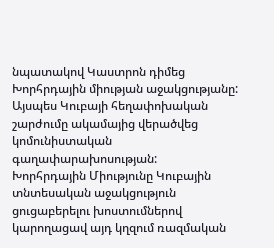նպատակով Կաստրոն դիմեց Խորհրդային միության աջակցությանը: Այսպես Կուբայի հեղափոխական շարժումը ակամայից վերածվեց կոմունիստական գաղափարախոսության:
Խորհրդային Միությունը Կուբային տնտեսական աջակցություն ցուցաբերելու խոստումներով կարողացավ այդ կղզում ռազմական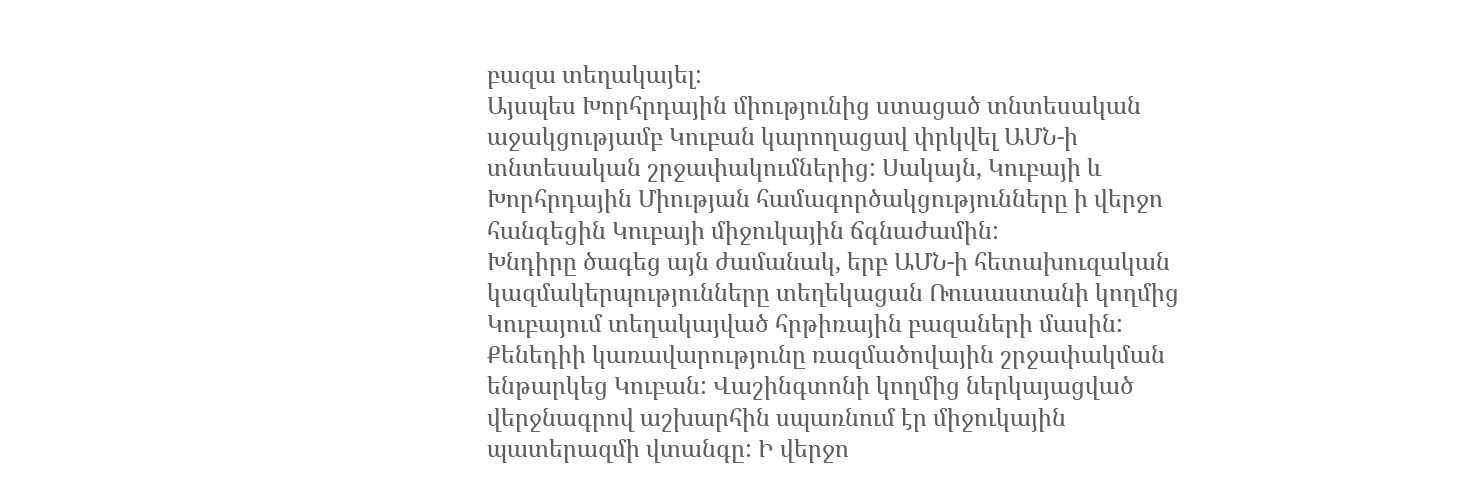բազա տեղակայել:
Այսպես Խորհրդային միությունից ստացած տնտեսական աջակցությամբ Կուբան կարողացավ փրկվել ԱՄՆ-ի տնտեսական շրջափակումներից: Սակայն, Կուբայի և Խորհրդային Միության համագործակցությունները ի վերջո հանգեցին Կուբայի միջուկային ճգնաժամին:
Խնդիրը ծագեց այն ժամանակ, երբ ԱՄՆ-ի հետախուզական կազմակերպությունները տեղեկացան Ռուսաստանի կողմից Կուբայում տեղակայված հրթիռային բազաների մասին:
Քենեդիի կառավարությունը ռազմածովային շրջափակման ենթարկեց Կուբան: Վաշինգտոնի կողմից ներկայացված վերջնագրով աշխարհին սպառնում էր միջուկային պատերազմի վտանգը: Ի վերջո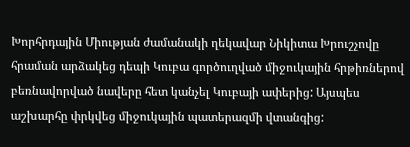Խորհրդային Միության ժամանակի ղեկավար Նիկիտա Խրուշչովը հրաման արձակեց դեպի Կուբա գործուղված միջուկային հրթիռներով բեռնավորված նավերը հետ կանչել Կուբայի ափերից: Այսպես աշխարհը փրկվեց միջուկային պատերազմի վտանգից: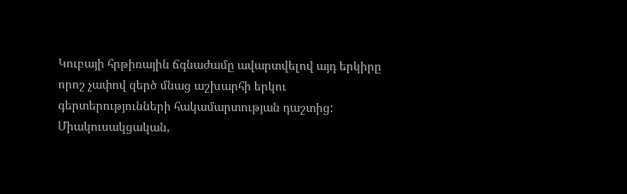Կուբայի հրթիռային ճգնաժամը ավարտվելով այդ երկիրը որոշ չափով զերծ մնաց աշխարհի երկու գերտերությունների հակամարտության դաշտից:
Միակուսակցական,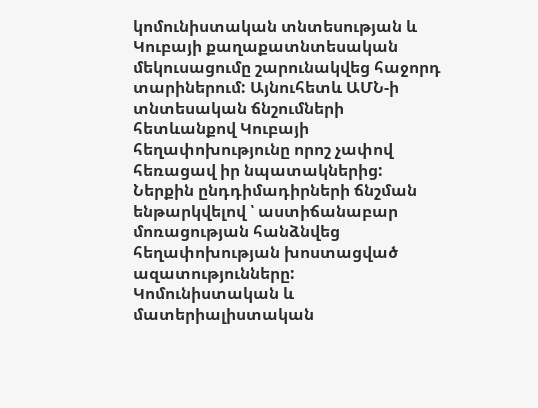կոմունիստական տնտեսության և Կուբայի քաղաքատնտեսական մեկուսացումը շարունակվեց հաջորդ տարիներում: Այնուհետև ԱՄՆ-ի տնտեսական ճնշումների հետևանքով Կուբայի հեղափոխությունը որոշ չափով հեռացավ իր նպատակներից: Ներքին ընդդիմադիրների ճնշման ենթարկվելով ՝ աստիճանաբար մոռացության հանձնվեց հեղափոխության խոստացված ազատությունները: Կոմունիստական և մատերիալիստական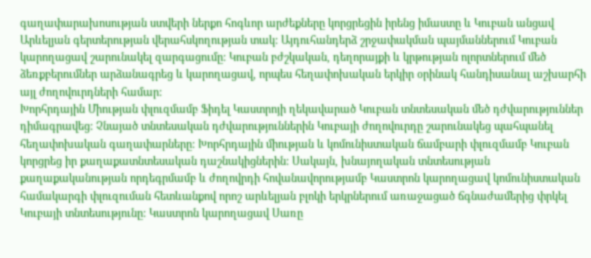գաղափարախոսության ստվերի ներքո հոգևոր արժեքները կորցրեցին իրենց իմաստը և Կուբան անցավ Արևելյան գերտերության վերահսկողության տակ: Այդուհանդերձ շրջափակման պայմաններում Կուբան կարողացավ շարունակել զարգացումը: Կուբան բժշկական, դեղորայքի և կրթության ոլորտներում մեծ ձեռքբերումներ արձանագրեց և կարողացավ, որպես հեղափոխական երկիր օրինակ հանդիսանալ աշխարհի այլ ժողովուրդների համար:
Խորհրդային Միության փլուզմամբ Ֆիդել Կաստրոյի ղեկավարած Կուբան տնտեսական մեծ դժվարություններ դիմագրավեց: Չնայած տնտեսական դժվարություններին Կուբայի ժողովուրդը շարունակեց պահպանել հեղափոխական գաղափարները: Խորհրդային միության և կոմունիստական ճամբարի փլուզմամբ Կուբան կորցրեց իր քաղաքատնտեսական դաշնակիցներին: Սակայն, խնայողական տնտեսության քաղաքականության որդեգրմամբ և ժողովրդի հովանավորությամբ Կաստրոն կարողացավ կոմունիստական համակարգի փլուզուման հետևանքով որոշ արևելյան բլոկի երկրներում առաջացած ճգնաժամերից փրկել Կուբայի տնտեսությունը: Կաստրոն կարողացավ Սառը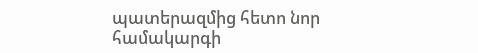պատերազմից հետո նոր համակարգի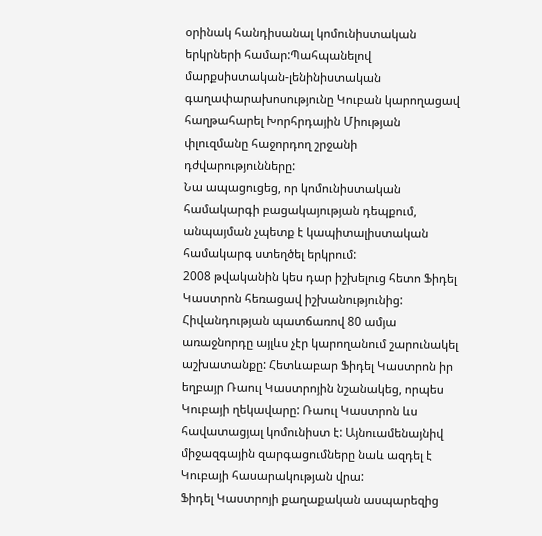օրինակ հանդիսանալ կոմունիստական երկրների համար:Պահպանելով մարքսիստական-լենինիստական գաղափարախոսությունը Կուբան կարողացավ հաղթահարել Խորհրդային Միության փլուզմանը հաջորդող շրջանի դժվարությունները:
Նա ապացուցեց, որ կոմունիստական համակարգի բացակայության դեպքում, անպայման չպետք է կապիտալիստական համակարգ ստեղծել երկրում:
2008 թվականին կես դար իշխելուց հետո Ֆիդել Կաստրոն հեռացավ իշխանությունից: Հիվանդության պատճառով 80 ամյա առաջնորդը այլևս չէր կարողանում շարունակել աշխատանքը: Հետևաբար Ֆիդել Կաստրոն իր եղբայր Ռաուլ Կաստրոյին նշանակեց, որպես Կուբայի ղեկավարը: Ռաուլ Կաստրոն ևս հավատացյալ կոմունիստ է: Այնուամենայնիվ միջազգային զարգացումները նաև ազդել է Կուբայի հասարակության վրա:
Ֆիդել Կաստրոյի քաղաքական ասպարեզից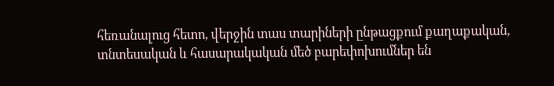հեռանալուց հետո, վերջին տաս տարիների ընթացքում քաղաքական, տնտեսական և հասարակական մեծ բարեփոխումներ են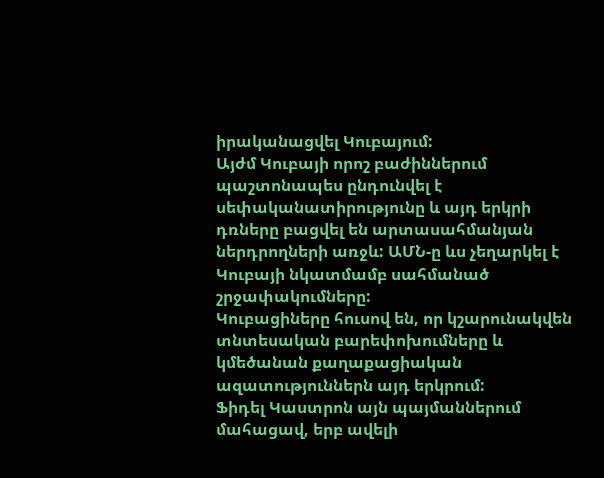իրականացվել Կուբայում:
Այժմ Կուբայի որոշ բաժիններում պաշտոնապես ընդունվել է սեփականատիրությունը և այդ երկրի դռները բացվել են արտասահմանյան ներդրողների առջև: ԱՄՆ-ը ևս չեղարկել է Կուբայի նկատմամբ սահմանած շրջափակումները:
Կուբացիները հուսով են, որ կշարունակվեն տնտեսական բարեփոխումները և կմեծանան քաղաքացիական ազատություններն այդ երկրում:
Ֆիդել Կաստրոն այն պայմաններում մահացավ, երբ ավելի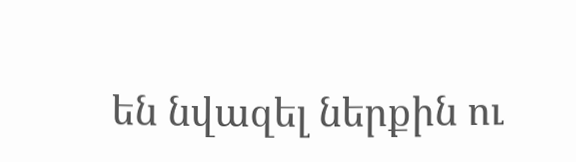են նվազել ներքին ու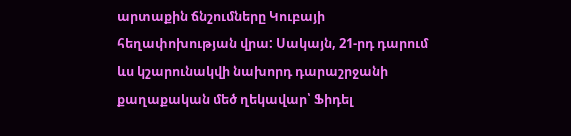արտաքին ճնշումները Կուբայի հեղափոխության վրա: Սակայն, 21-րդ դարում ևս կշարունակվի նախորդ դարաշրջանի քաղաքական մեծ ղեկավար՝ Ֆիդել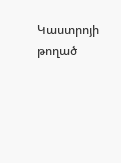Կաստրոյի թողած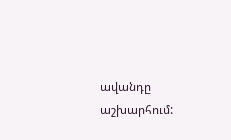ավանդը աշխարհում: